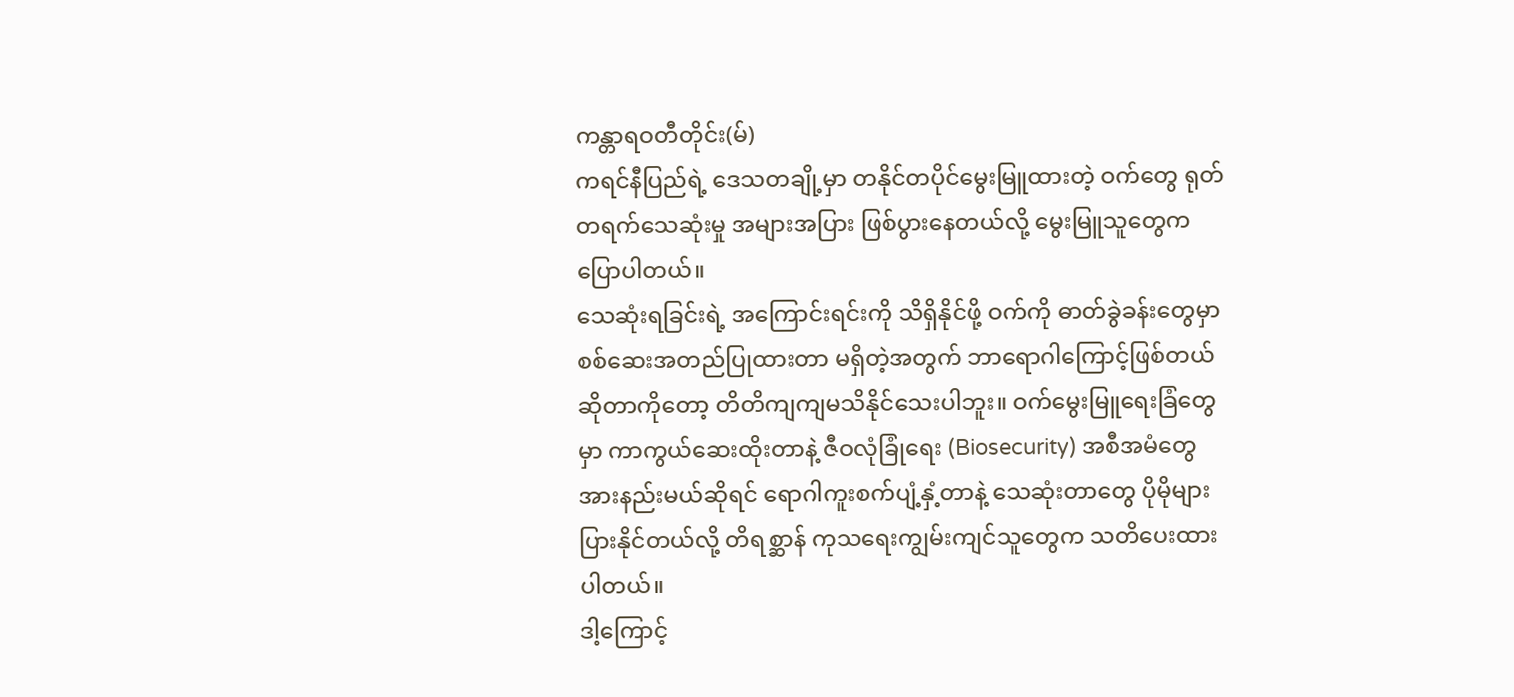ကန္တာရဝတီတိုင်း(မ်)
ကရင်နီပြည်ရဲ့ ဒေသတချို့မှာ တနိုင်တပိုင်မွေးမြူထားတဲ့ ဝက်တွေ ရုတ်တရက်သေဆုံးမှု အများအပြား ဖြစ်ပွားနေတယ်လို့ မွေးမြူသူတွေက ပြောပါတယ်။
သေဆုံးရခြင်းရဲ့ အကြောင်းရင်းကို သိရှိနိုင်ဖို့ ဝက်ကို ဓာတ်ခွဲခန်းတွေမှာ စစ်ဆေးအတည်ပြုထားတာ မရှိတဲ့အတွက် ဘာရောဂါကြောင့်ဖြစ်တယ်ဆိုတာကိုတော့ တိတိကျကျမသိနိုင်သေးပါဘူး။ ဝက်မွေးမြူရေးခြံတွေမှာ ကာကွယ်ဆေးထိုးတာနဲ့ ဇီဝလုံခြုံရေး (Biosecurity) အစီအမံတွေ အားနည်းမယ်ဆိုရင် ရောဂါကူးစက်ပျံ့နှံ့တာနဲ့ သေဆုံးတာတွေ ပိုမိုများပြားနိုင်တယ်လို့ တိရစ္ဆာန် ကုသရေးကျွမ်းကျင်သူတွေက သတိပေးထားပါတယ်။
ဒါ့ကြောင့်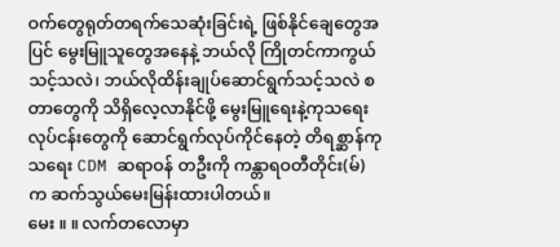ဝက်တွေရုတ်တရက်သေဆုံးခြင်းရဲ့ ဖြစ်နိုင်ချေတွေအပြင် မွေးမြူသူတွေအနေနဲ့ ဘယ်လို ကြိုတင်ကာကွယ်သင့်သလဲ၊ ဘယ်လိုထိန်းချုပ်ဆောင်ရွက်သင့်သလဲ စတာတွေကို သိရှိလေ့လာနိုင်ဖို့ မွေးမြူရေးနဲ့ကုသရေးလုပ်ငန်းတွေကို ဆောင်ရွက်လုပ်ကိုင်နေတဲ့ တိရစ္ဆာန်ကုသရေး CDM ဆရာဝန် တဦးကို ကန္တာရဝတီတိုင်း(မ်) က ဆက်သွယ်မေးမြန်းထားပါတယ်။
မေး ။ ။ လက်တလောမှာ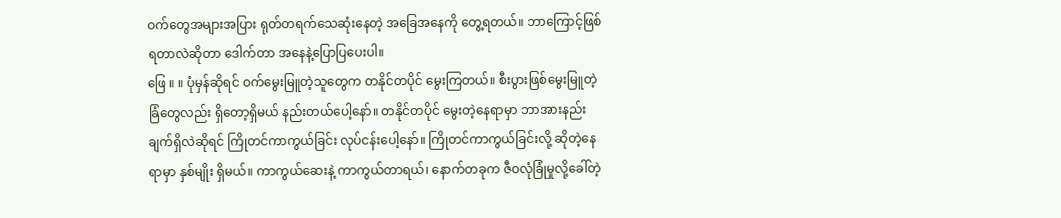ဝက်တွေအများအပြား ရုတ်တရက်သေဆုံးနေတဲ့ အခြေအနေကို တွေ့ရတယ်။ ဘာကြောင့်ဖြစ်ရတာလဲဆိုတာ ဒေါက်တာ အနေနဲ့ပြောပြပေးပါ။
ဖြေ ။ ။ ပုံမှန်ဆိုရင် ဝက်မွေးမြူတဲ့သူတွေက တနိုင်တပိုင် မွေးကြတယ်။ စီးပွားဖြစ်မွေးမြူတဲ့ ခြံတွေလည်း ရှိတော့ရှိမယ် နည်းတယ်ပေါ့နော်။ တနိုင်တပိုင် မွေးတဲ့နေရာမှာ ဘာအားနည်းချက်ရှိလဲဆိုရင် ကြိုတင်ကာကွယ်ခြင်း လုပ်ငန်းပေါ့နော်။ ကြိုတင်ကာကွယ်ခြင်းလို့ ဆိုတဲ့နေရာမှာ နှစ်မျိုး ရှိမယ်။ ကာကွယ်ဆေးနဲ့ ကာကွယ်တာရယ်၊ နောက်တခုက ဇီဝလုံခြုံမှုလို့ခေါ်တဲ့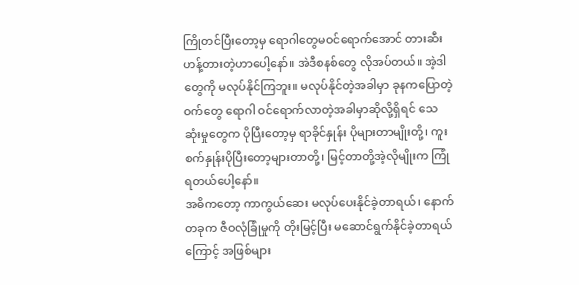ကြိုတင်ပြီးတော့မှ ရောဂါတွေမဝင်ရောက်အောင် တားဆီးဟန့်တားတဲ့ဟာပေါ့နော်။ အဲဒီစနစ်တွေ လိုအပ်တယ်။ အဲ့ဒါတွေကို မလုပ်နိုင်ကြဘူး။ မလုပ်နိုင်တဲ့အခါမှာ ခုနကပြောတဲ့ ဝက်တွေ ရောဂါ ဝင်ရောက်လာတဲ့အခါမှာဆိုလို့ရှိရင် သေဆုံးမှုတွေက ပိုပြီးတော့မှ ရာခိုင်နှုန်း ပိုများတာမျိုးတို့၊ ကူးစက်နှုန်းပိုပြီးတော့များတာတို့၊ မြင့်တာတို့အဲ့လိုမျိုးက ကြုံရတယ်ပေါ့နော်။
အဓိကတော့ ကာကွယ်ဆေး မလုပ်ပေးနိုင်ခဲ့တာရယ်၊ နောက်တခုက ဇီဝလုံခြုံမှုကို တိုးမြင့်ပြီး မဆောင်ရွက်နိုင်ခဲ့တာရယ်ကြောင့် အဖြစ်များ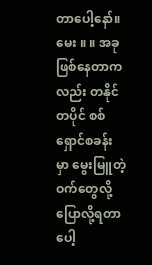တာပေါ့နော်။
မေး ။ ။ အခုဖြစ်နေတာကလည်း တနိုင်တပိုင် စစ်ရှောင်စခန်းမှာ မွေးမြူတဲ့ဝက်တွေလို့ ပြောလို့ရတာပေါ့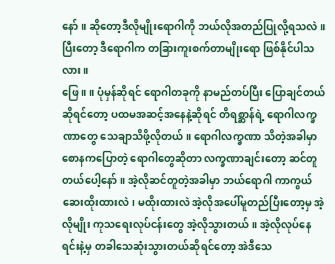နော်။ ဆိုတော့ဒီလိုမျိုးရောဂါကို ဘယ်လိုအတည်ပြုလို့ရသလဲ။ ပြီးတော့ ဒီရောဂါက တခြားကူးစက်တာမျိုးရော ဖြစ်နိုင်ပါသလား။
ဖြေ ။ ။ ပုံမှန်ဆိုရင် ရောဂါတခုကို နာမည်တပ်ပြီး ပြောချင်တယ်ဆိုရင်တော့ ပထမအဆင့်အနေနဲ့ဆိုရင် တိရစ္ဆာန်ရဲ့ ရောဂါလက္ခဏာတွေ သေချာသိဖို့လိုတယ်။ ရောဂါလက္ခဏာ သိတဲ့အခါမှာ စောနကပြောတဲ့ ရောဂါတွေဆိုတာ လက္ခဏာချင်းတော့ ဆင်တူတယ်ပေါ့နော်။ အဲ့လိုဆင်တူတဲ့အခါမှာ ဘယ်ရောဂါ ကာကွယ်ဆေးထိုးထားလဲ၊ မထိုးထားလဲ အဲ့လိုအပေါ်မူတည်ပြီးတော့မှ အဲ့လိုမျိုး ကုသရေးလုပ်ငန်းတွေ အဲ့လိုသွားတယ်။ အဲ့လိုလုပ်နေရင်းနဲ့မှ တခါသေဆုံးသွားတယ်ဆိုရင်တော့ အဲဒီသေ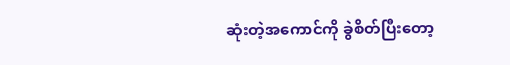ဆုံးတဲ့အကောင်ကို ခွဲစိတ်ပြီးတော့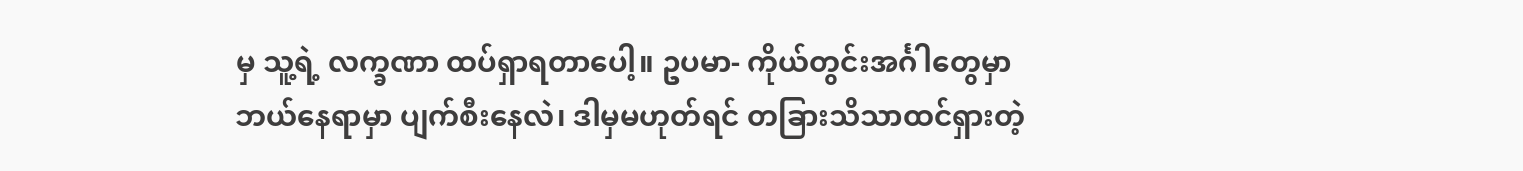မှ သူ့ရဲ့ လက္ခဏာ ထပ်ရှာရတာပေါ့။ ဥပမာ- ကိုယ်တွင်းအင်္ဂါတွေမှာ ဘယ်နေရာမှာ ပျက်စီးနေလဲ၊ ဒါမှမဟုတ်ရင် တခြားသိသာထင်ရှားတဲ့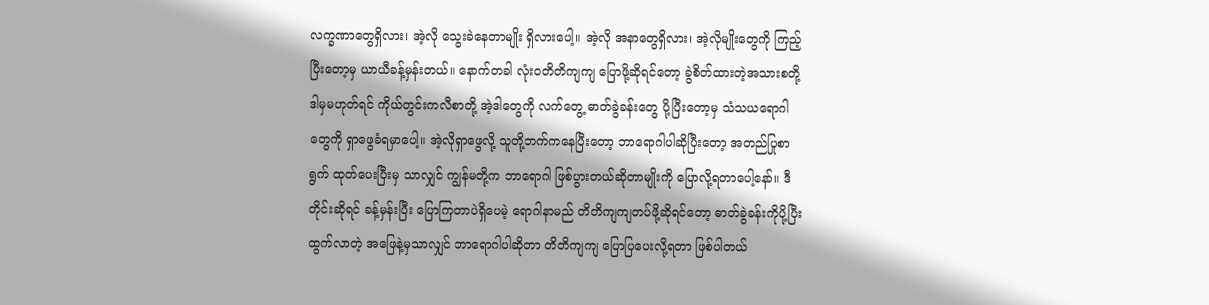လက္ခဏာတွေရှိလား၊ အဲ့လို သွေးခဲနေတာမျိုး ရှိလားပေါ့။ အဲ့လို အနာတွေရှိလား၊ အဲ့လိုမျိုးတွေကို ကြည့်ပြီးတော့မှ ယာယီခန့်မှန်းတယ်။ နောက်တခါ လုံးဝတိတိကျကျ ပြောဖို့ဆိုရင်တော့ ခွဲစိတ်ထားတဲ့အသားစတို့ ဒါမှမဟုတ်ရင် ကိုယ်တွင်းကလီစာတို့ အဲ့ဒါတွေကို လက်တွေ့ ဓာတ်ခွဲခန်းတွေ ပို့ပြီးတော့မှ သံသယရောဂါတွေကို ရှာဖွေခံရမှာပေါ့။ အဲ့လိုရှာဖွေလို့ သူတို့ဘက်ကနေပြီးတော့ ဘာရောဂါပါဆိုပြီးတော့ အတည်ပြုစာရွက် ထုတ်ပေးပြီးမှ သာလျှင် ကျွန်မတို့က ဘာရောဂါ ဖြစ်ပွားတယ်ဆိုတာမျိုးကို ပြောလို့ရတာပေါ့နော်။ ဒီတိုင်းဆိုရင် ခန့်မှန်းပြီး ပြောကြတာပဲရှိပေမဲ့ ရောဂါနာမည် တိတိကျကျတပ်ဖို့ဆိုရင်တော့ ဓာတ်ခွဲခန်းကိုပို့ပြီး ထွက်လာတဲ့ အဖြေနဲ့မှသာလျှင် ဘာရောဂါပါဆိုတာ တိတိကျကျ ပြောပြပေးလို့ရတာ ဖြစ်ပါတယ်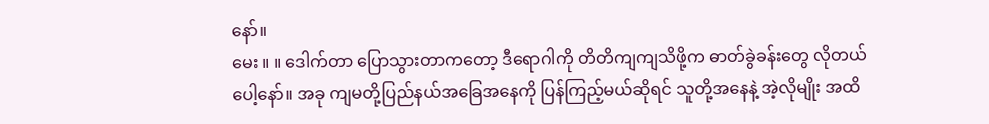နော်။
မေး ။ ။ ဒေါက်တာ ပြောသွားတာကတော့ ဒီရောဂါကို တိတိကျကျသိဖို့က ဓာတ်ခွဲခန်းတွေ လိုတယ်ပေါ့နော်။ အခု ကျမတို့ပြည်နယ်အခြေအနေကို ပြန်ကြည့်မယ်ဆိုရင် သူတို့အနေနဲ့ အဲ့လိုမျိုး အထိ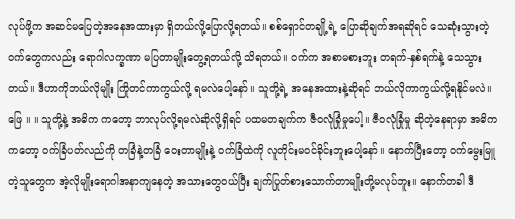လုပ်ဖို့က အဆင်မပြေတဲ့အနေအထားမှာ ရှိတယ်လို့ပြောလို့ရတယ်။ စစ်ရှောင်တချို့ရဲ့ ပြောဆိုချက်အရဆိုရင် သေဆုံးသွားတဲ့ဝက်တွေကလည်း ရောဂါလက္ခဏာ မပြတာမျိုးတွေ့ရတယ်လို့ သိရတယ်။ ဝက်က အစာမစားဘူး တရက်-နှစ်ရက်နဲ့ သေသွားတယ်။ ဒီဟာကိုဘယ်လိုမျိုး ကြိုတင်ကာကွယ်လို့ ရမလဲပေါ့နော်။ သူတို့ရဲ့ အနေအထားနဲ့ဆိုရင် ဘယ်လိုကာကွယ်လို့ရနိုင်မလဲ။
ဖြေ ။ ။ သူတို့နဲ့ အဓိက ကတော့ ဘာလုပ်လို့ရမလဲဆိုလို့ရှိရင် ပထမတချက်က ဇီဝလုံခြုံမှုပေါ့။ ဇီဝလုံခြုံမှု ဆိုတဲ့နေရာမှာ အဓိက ကတော့ ဝက်ခြံပတ်လည်ကို တခြံနဲ့တခြံ ဝေးတာမျိုးနဲ့ ဝက်ခြံထဲကို လူတိုင်းမဝင်ခိုင်းဘူးပေါ့နော်။ နောက်ပြီးတော့ ဝက်မွေးမြူတဲ့သူတွေက အဲ့လိုမျိုးရောဂါအနာကျနေတဲ့ အသားတွေဝယ်ပြီး ချက်ပြုတ်စားသောက်တာမျိုးတို့မလုပ်ဘူး။ နောက်တခါ ဒီ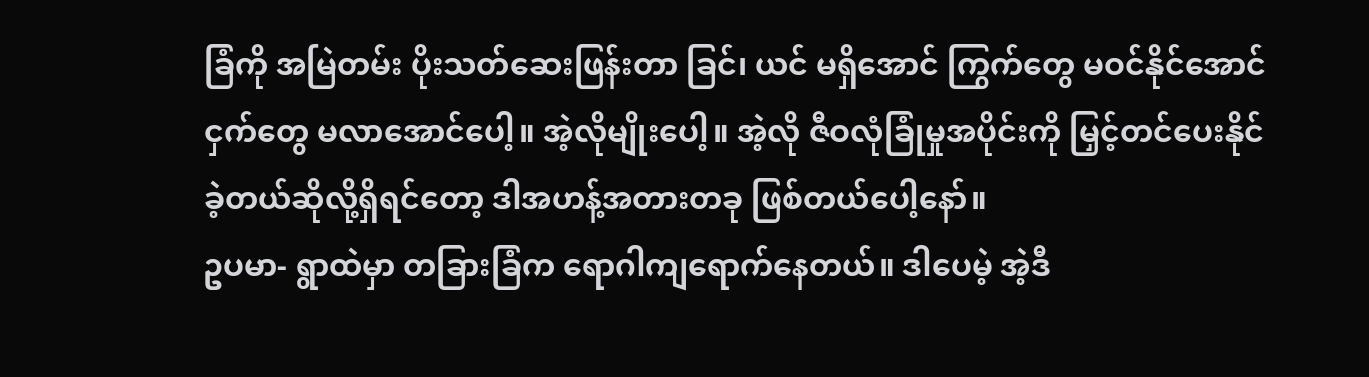ခြံကို အမြဲတမ်း ပိုးသတ်ဆေးဖြန်းတာ ခြင်၊ ယင် မရှိအောင် ကြွက်တွေ မဝင်နိုင်အောင် ငှက်တွေ မလာအောင်ပေါ့။ အဲ့လိုမျိုးပေါ့။ အဲ့လို ဇီဝလုံခြုံမှုအပိုင်းကို မြှင့်တင်ပေးနိုင်ခဲ့တယ်ဆိုလို့ရှိရင်တော့ ဒါအဟန့်အတားတခု ဖြစ်တယ်ပေါ့နော်။
ဥပမာ- ရွာထဲမှာ တခြားခြံက ရောဂါကျရောက်နေတယ်။ ဒါပေမဲ့ အဲ့ဒီ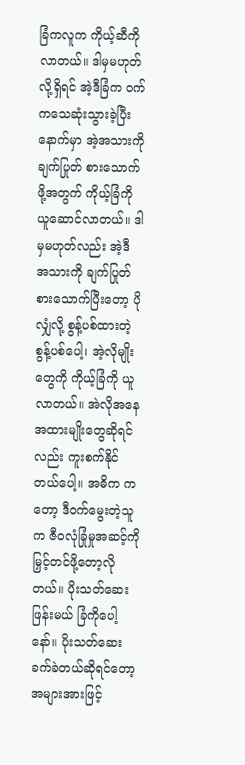ခြံကလူက ကိုယ့်ဆီကို လာတယ်။ ဒါမှမဟုတ်လို့ရှိရင် အဲ့ဒီခြံက ဝက်ကသေဆုံးသွားခဲ့ပြီးနောက်မှာ အဲ့အသားကို ချက်ပြုတ် စားသောက်ဖို့အတွက် ကိုယ့်ခြံကို ယူဆောင်လာတယ်။ ဒါမှမဟုတ်လည်း အဲ့ဒီ အသားကို ချက်ပြုတ် စားသောက်ပြီးတော့ ပိုလျှံလို့ စွန့်ပစ်ထားတဲ့ စွန့်ပစ်ပေါ့၊ အဲ့လိုမျိုးတွေကို ကိုယ့်ခြံကို ယူလာတယ်။ အဲလိုအနေအထားမျိုးတွေဆိုရင်လည်း ကူးစက်နိုင်တယ်ပေါ့။ အဓိက ကတော့ ဒီဝက်မွေးတဲ့သူက ဇီဝလုံခြုံမှုအဆင့်ကို မြှင့်တင်ဖို့တော့လိုတယ်။ ပိုးသတ်ဆေး ဖြန်းမယ် ခြံကိုပေါ့နော်။ ပိုးသတ်ဆေး ခက်ခဲတယ်ဆိုရင်တော့ အများအားဖြင့်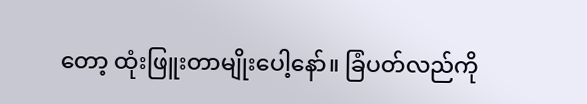တော့ ထုံးဖြူးတာမျိုးပေါ့နော်။ ခြံပတ်လည်ကို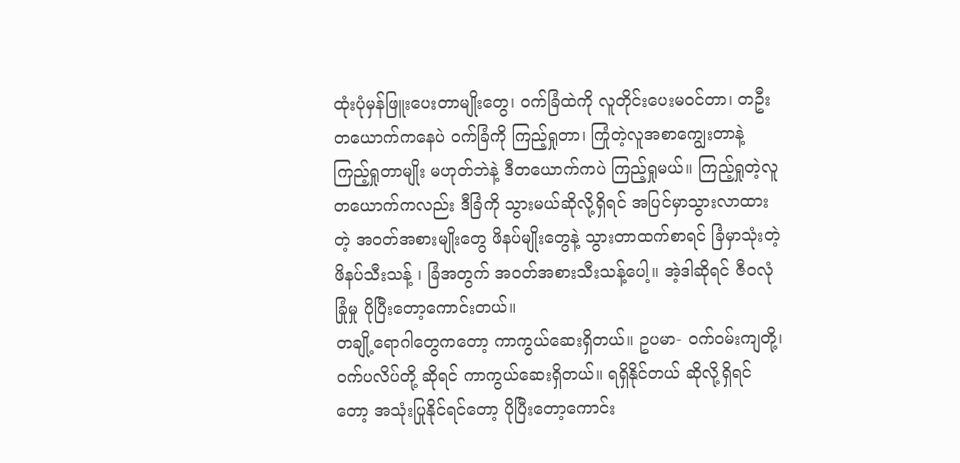ထုံးပုံမှန်ဖြူးပေးတာမျိုးတွေ၊ ဝက်ခြံထဲကို လူတိုင်းပေးမဝင်တာ၊ တဦးတယောက်ကနေပဲ ဝက်ခြံကို ကြည့်ရှုတာ၊ ကြုံတဲ့လူအစာကျွေးတာနဲ့ ကြည့်ရှုတာမျိုး မဟုတ်ဘဲနဲ့ ဒီတယောက်ကပဲ ကြည့်ရှုမယ်။ ကြည့်ရှုတဲ့လူ တယောက်ကလည်း ဒီခြံကို သွားမယ်ဆိုလို့ရှိရင် အပြင်မှာသွားလာထားတဲ့ အဝတ်အစားမျိုးတွေ ဖိနပ်မျိုးတွေနဲ့ သွားတာထက်စာရင် ခြံမှာသုံးတဲ့ ဖိနပ်သီးသန့် ၊ ခြံအတွက် အဝတ်အစားသီးသန့်ပေါ့။ အဲ့ဒါဆိုရင် ဇီဝလုံခြုံမှု ပိုပြီးတော့ကောင်းတယ်။
တချို့ရောဂါတွေကတော့ ကာကွယ်ဆေးရှိတယ်။ ဥပမာ- ဝက်ဝမ်းကျတို့၊ ဝက်ပလိပ်တို့ ဆိုရင် ကာကွယ်ဆေးရှိတယ်။ ရရှိနိုင်တယ် ဆိုလို့ရှိရင်တော့ အသုံးပြုနိုင်ရင်တော့ ပိုပြီးတော့ကောင်း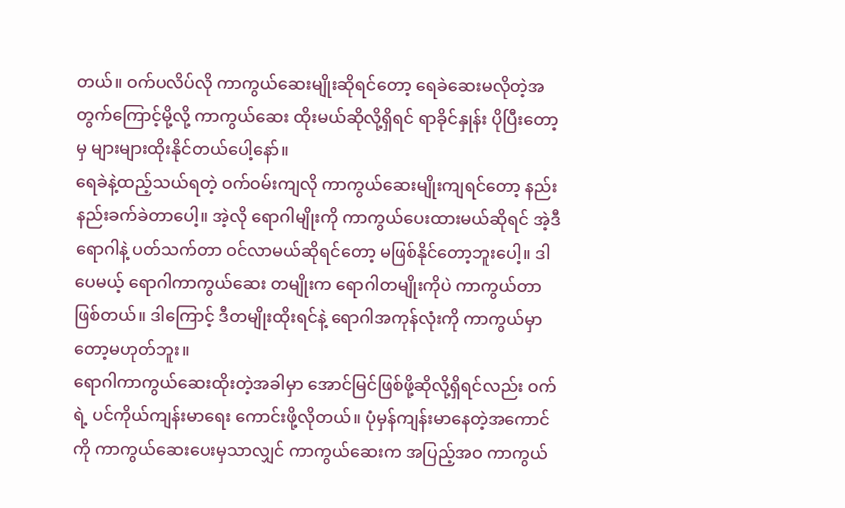တယ်။ ဝက်ပလိပ်လို ကာကွယ်ဆေးမျိုးဆိုရင်တော့ ရေခဲဆေးမလိုတဲ့အတွက်ကြောင့်မို့လို့ ကာကွယ်ဆေး ထိုးမယ်ဆိုလို့ရှိရင် ရာခိုင်နှုန်း ပိုပြီးတော့မှ များများထိုးနိုင်တယ်ပေါ့နော်။
ရေခဲနဲ့ထည့်သယ်ရတဲ့ ဝက်ဝမ်းကျလို ကာကွယ်ဆေးမျိုးကျရင်တော့ နည်းနည်းခက်ခဲတာပေါ့။ အဲ့လို ရောဂါမျိုးကို ကာကွယ်ပေးထားမယ်ဆိုရင် အဲ့ဒီရောဂါနဲ့ ပတ်သက်တာ ဝင်လာမယ်ဆိုရင်တော့ မဖြစ်နိုင်တော့ဘူးပေါ့။ ဒါပေမယ့် ရောဂါကာကွယ်ဆေး တမျိုးက ရောဂါတမျိုးကိုပဲ ကာကွယ်တာ ဖြစ်တယ်။ ဒါကြောင့် ဒီတမျိုးထိုးရင်နဲ့ ရောဂါအကုန်လုံးကို ကာကွယ်မှာတော့မဟုတ်ဘူး။
ရောဂါကာကွယ်ဆေးထိုးတဲ့အခါမှာ အောင်မြင်ဖြစ်ဖို့ဆိုလို့ရှိရင်လည်း ဝက်ရဲ့ ပင်ကိုယ်ကျန်းမာရေး ကောင်းဖို့လိုတယ်။ ပုံမှန်ကျန်းမာနေတဲ့အကောင်ကို ကာကွယ်ဆေးပေးမှသာလျှင် ကာကွယ်ဆေးက အပြည့်အဝ ကာကွယ်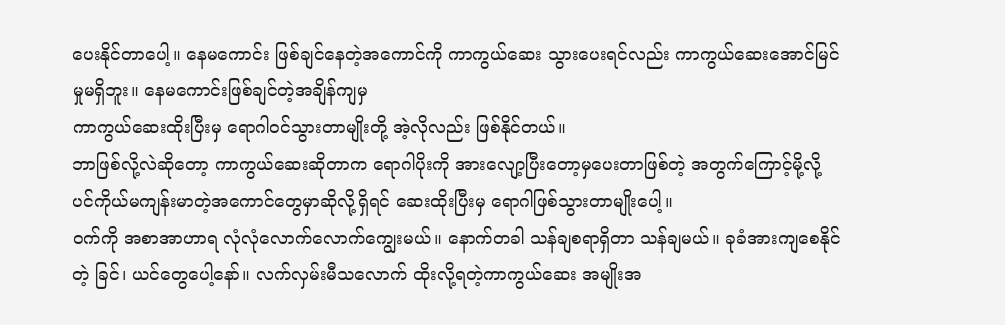ပေးနိုင်တာပေါ့။ နေမကောင်း ဖြစ်ချင်နေတဲ့အကောင်ကို ကာကွယ်ဆေး သွားပေးရင်လည်း ကာကွယ်ဆေးအောင်မြင်မှုမရှိဘူး။ နေမကောင်းဖြစ်ချင်တဲ့အချိန်ကျမှ
ကာကွယ်ဆေးထိုးပြီးမှ ရောဂါဝင်သွားတာမျိုးတို့ အဲ့လိုလည်း ဖြစ်နိုင်တယ်။
ဘာဖြစ်လို့လဲဆိုတော့ ကာကွယ်ဆေးဆိုတာက ရောဂါပိုးကို အားလျော့ပြီးတော့မှပေးတာဖြစ်တဲ့ အတွက်ကြောင့်မို့လို့ ပင်ကိုယ်မကျန်းမာတဲ့အကောင်တွေမှာဆိုလို့ရှိရင် ဆေးထိုးပြီးမှ ရောဂါဖြစ်သွားတာမျိုးပေါ့။
ဝက်ကို အစာအာဟာရ လုံလုံလောက်လောက်ကျွေးမယ်။ နောက်တခါ သန်ချစရာရှိတာ သန်ချမယ်။ ခုခံအားကျစေနိုင်တဲ့ ခြင်၊ ယင်တွေပေါ့နော်။ လက်လှမ်းမီသလောက် ထိုးလို့ရတဲ့ကာကွယ်ဆေး အမျိုးအ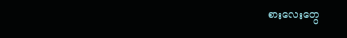စားလေးတွေ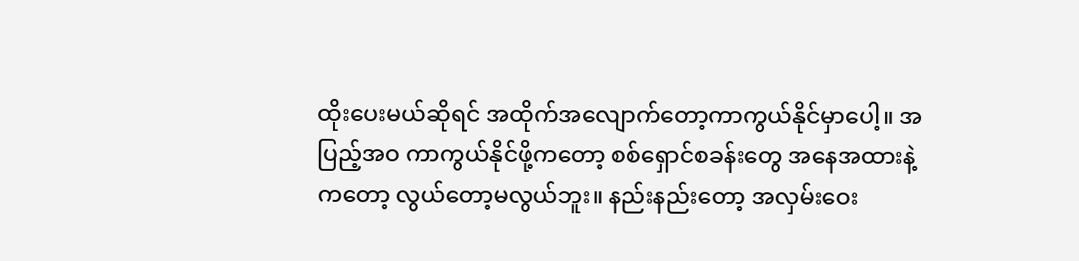ထိုးပေးမယ်ဆိုရင် အထိုက်အလျောက်တော့ကာကွယ်နိုင်မှာပေါ့။ အပြည့်အဝ ကာကွယ်နိုင်ဖို့ကတော့ စစ်ရှောင်စခန်းတွေ အနေအထားနဲ့ကတော့ လွယ်တော့မလွယ်ဘူး။ နည်းနည်းတော့ အလှမ်းဝေး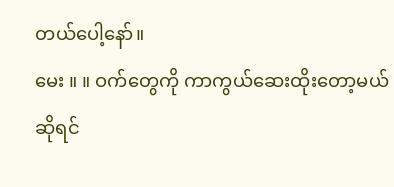တယ်ပေါ့နော်။
မေး ။ ။ ဝက်တွေကို ကာကွယ်ဆေးထိုးတော့မယ်ဆိုရင်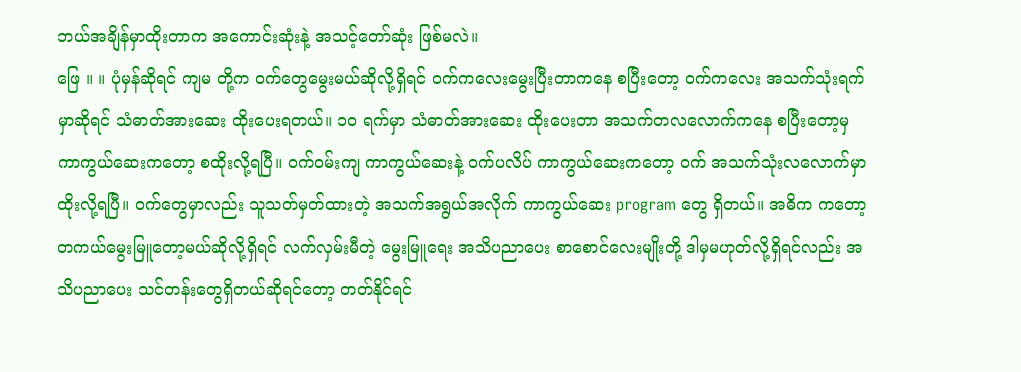ဘယ်အချိန်မှာထိုးတာက အကောင်းဆုံးနဲ့ အသင့်တော်ဆုံး ဖြစ်မလဲ။
ဖြေ ။ ။ ပုံမှန်ဆိုရင် ကျမ တို့က ဝက်တွေမွေးမယ်ဆိုလို့ရှိရင် ဝက်ကလေးမွေးပြီးတာကနေ စပြီးတော့ ဝက်ကလေး အသက်သုံးရက်မှာဆိုရင် သံဓာတ်အားဆေး ထိုးပေးရတယ်။ ၁၀ ရက်မှာ သံဓာတ်အားဆေး ထိုးပေးတာ အသက်တလလောက်ကနေ စပြီးတော့မှ ကာကွယ်ဆေးကတော့ စထိုးလို့ရပြီ။ ဝက်ဝမ်းကျ ကာကွယ်ဆေးနဲ့ ဝက်ပလိပ် ကာကွယ်ဆေးကတော့ ဝက် အသက်သုံးလလောက်မှာ ထိုးလို့ရပြီ။ ဝက်တွေမှာလည်း သူသတ်မှတ်ထားတဲ့ အသက်အရွယ်အလိုက် ကာကွယ်ဆေး program တွေ ရှိတယ်။ အဓိက ကတော့ တကယ်မွေးမြူတော့မယ်ဆိုလို့ရှိရင် လက်လှမ်းမီတဲ့ မွေးမြူရေး အသိပညာပေး စာစောင်လေးမျိုးတို့ ဒါမှမဟုတ်လို့ရှိရင်လည်း အသိပညာပေး သင်တန်းတွေရှိတယ်ဆိုရင်တော့ တတ်နိုင်ရင်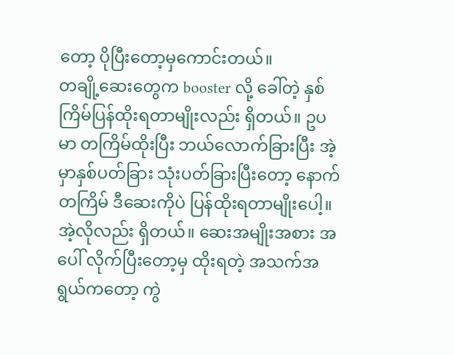တော့ ပိုပြီးတော့မှကောင်းတယ်။
တချို့ဆေးတွေက booster လို့ ခေါ်တဲ့ နှစ်ကြိမ်ပြန်ထိုးရတာမျိုးလည်း ရှိတယ်။ ဥပမာ တကြိမ်ထိုးပြီး ဘယ်လောက်ခြားပြီး အဲ့မှာနှစ်ပတ်ခြား သုံးပတ်ခြားပြီးတော့ နောက်တကြိမ် ဒီဆေးကိုပဲ ပြန်ထိုးရတာမျိုးပေါ့။ အဲ့လိုလည်း ရှိတယ်။ ဆေးအမျိုးအစား အပေါ် လိုက်ပြီးတော့မှ ထိုးရတဲ့ အသက်အရွယ်ကတော့ ကွဲ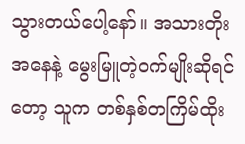သွားတယ်ပေါ့နော်။ အသားတိုးအနေနဲ့ မွေးမြူတဲ့ဝက်မျိုးဆိုရင်တော့ သူက တစ်နှစ်တကြိမ်ထိုး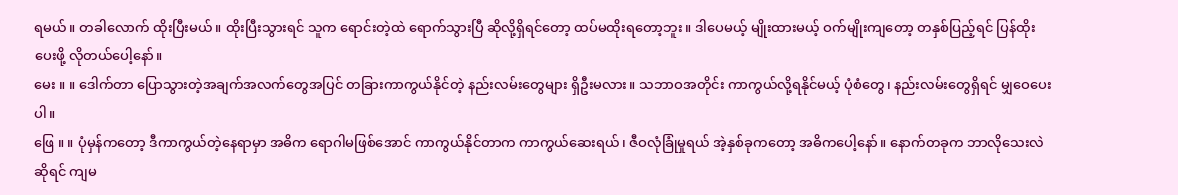ရမယ်။ တခါလောက် ထိုးပြီးမယ်။ ထိုးပြီးသွားရင် သူက ရောင်းတဲ့ထဲ ရောက်သွားပြီ ဆိုလို့ရှိရင်တော့ ထပ်မထိုးရတော့ဘူး။ ဒါပေမယ့် မျိုးထားမယ့် ဝက်မျိုးကျတော့ တနှစ်ပြည့်ရင် ပြန်ထိုးပေးဖို့ လိုတယ်ပေါ့နော်။
မေး ။ ။ ဒေါက်တာ ပြောသွားတဲ့အချက်အလက်တွေအပြင် တခြားကာကွယ်နိုင်တဲ့ နည်းလမ်းတွေများ ရှိဦးမလား။ သဘာဝအတိုင်း ကာကွယ်လို့ရနိုင်မယ့် ပုံစံတွေ၊ နည်းလမ်းတွေရှိရင် မျှဝေပေးပါ။
ဖြေ ။ ။ ပုံမှန်ကတော့ ဒီကာကွယ်တဲ့နေရာမှာ အဓိက ရောဂါမဖြစ်အောင် ကာကွယ်နိုင်တာက ကာကွယ်ဆေးရယ်၊ ဇီဝလုံခြုံမှုရယ် အဲ့နှစ်ခုကတော့ အဓိကပေါ့နော်။ နောက်တခုက ဘာလိုသေးလဲဆိုရင် ကျမ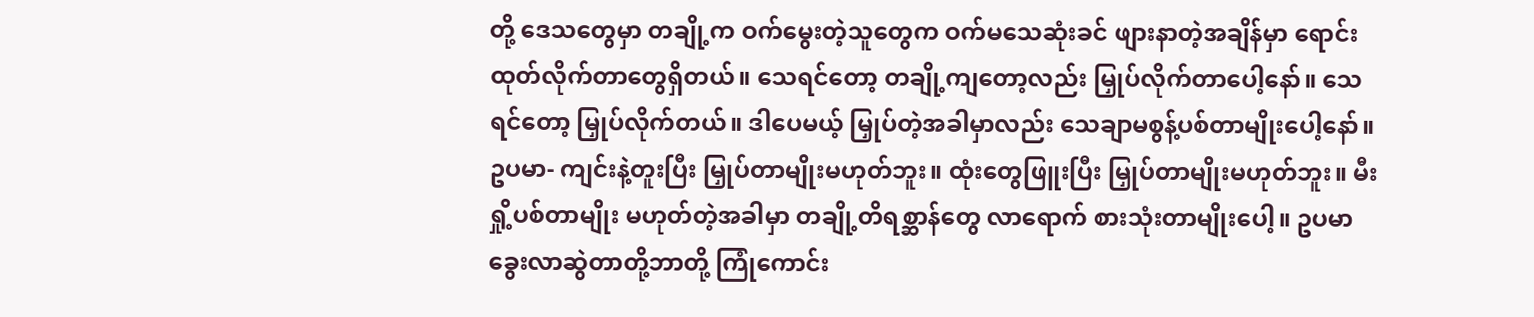တို့ ဒေသတွေမှာ တချို့က ဝက်မွေးတဲ့သူတွေက ဝက်မသေဆုံးခင် ဖျားနာတဲ့အချိန်မှာ ရောင်းထုတ်လိုက်တာတွေရှိတယ်။ သေရင်တော့ တချို့ကျတော့လည်း မြှုပ်လိုက်တာပေါ့နော်။ သေရင်တော့ မြှုပ်လိုက်တယ်။ ဒါပေမယ့် မြှုပ်တဲ့အခါမှာလည်း သေချာမစွန့်ပစ်တာမျိုးပေါ့နော်။ ဥပမာ- ကျင်းနဲ့တူးပြီး မြှုပ်တာမျိုးမဟုတ်ဘူး။ ထုံးတွေဖြူးပြီး မြှုပ်တာမျိုးမဟုတ်ဘူး။ မီးရှို့ပစ်တာမျိုး မဟုတ်တဲ့အခါမှာ တချို့တိရစ္ဆာန်တွေ လာရောက် စားသုံးတာမျိုးပေါ့။ ဥပမာ ခွေးလာဆွဲတာတို့ဘာတို့ ကြုံကောင်း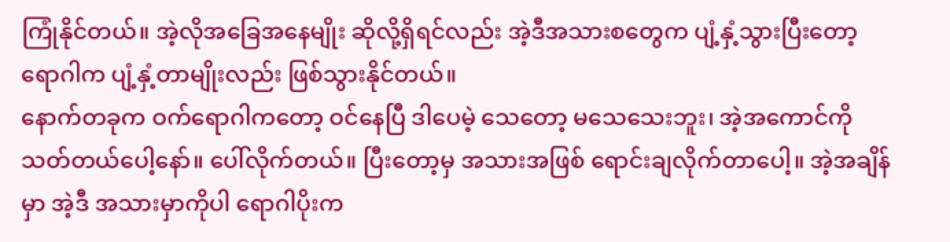ကြုံနိုင်တယ်။ အဲ့လိုအခြေအနေမျိုး ဆိုလို့ရှိရင်လည်း အဲ့ဒီအသားစတွေက ပျံ့နှံ့သွားပြီးတော့ ရောဂါက ပျံ့နှံ့တာမျိုးလည်း ဖြစ်သွားနိုင်တယ်။
နောက်တခုက ဝက်ရောဂါကတော့ ဝင်နေပြီ ဒါပေမဲ့ သေတော့ မသေသေးဘူး၊ အဲ့အကောင်ကို သတ်တယ်ပေါ့နော်။ ပေါ်လိုက်တယ်။ ပြီးတော့မှ အသားအဖြစ် ရောင်းချလိုက်တာပေါ့။ အဲ့အချိန်မှာ အဲ့ဒီ အသားမှာကိုပါ ရောဂါပိုးက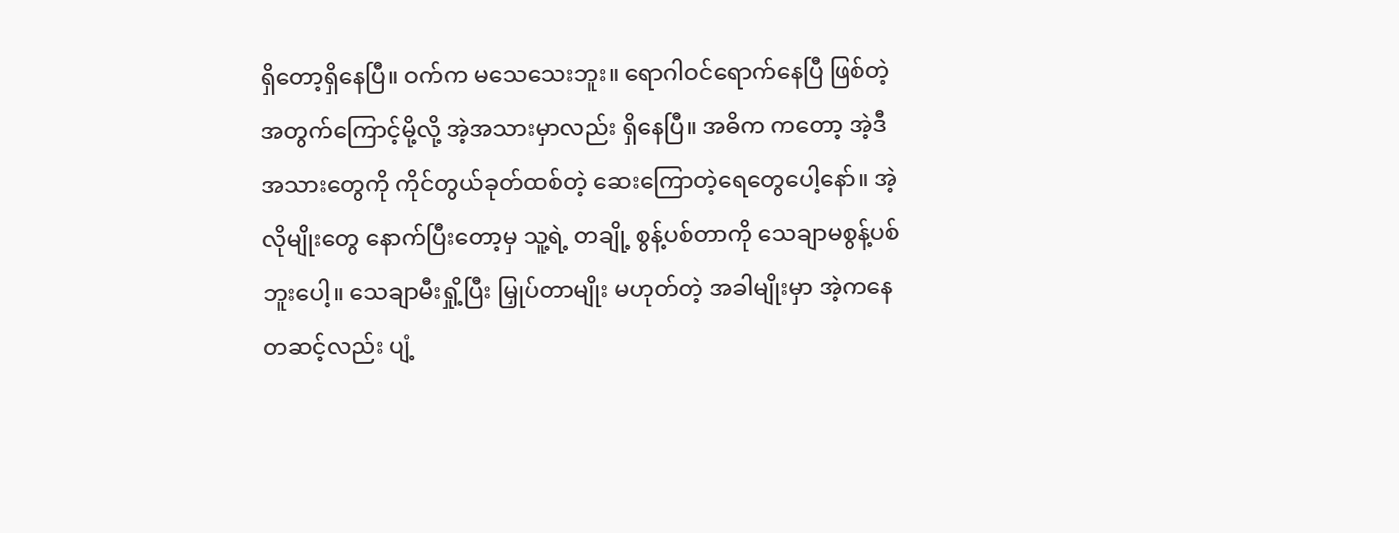ရှိတော့ရှိနေပြီ။ ဝက်က မသေသေးဘူး။ ရောဂါဝင်ရောက်နေပြီ ဖြစ်တဲ့အတွက်ကြောင့်မို့လို့ အဲ့အသားမှာလည်း ရှိနေပြီ။ အဓိက ကတော့ အဲ့ဒီအသားတွေကို ကိုင်တွယ်ခုတ်ထစ်တဲ့ ဆေးကြောတဲ့ရေတွေပေါ့နော်။ အဲ့လိုမျိုးတွေ နောက်ပြီးတော့မှ သူ့ရဲ့ တချို့ စွန့်ပစ်တာကို သေချာမစွန့်ပစ်ဘူးပေါ့။ သေချာမီးရှို့ပြီး မြှုပ်တာမျိုး မဟုတ်တဲ့ အခါမျိုးမှာ အဲ့ကနေ တဆင့်လည်း ပျံ့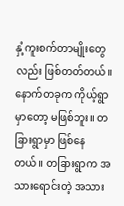နှံ့ကူးစက်တာမျိုးတွေလည်း ဖြစ်တတ်တယ်။ နောက်တခုက ကိုယ့်ရွာမှာတော့ မဖြစ်ဘူး။ တခြားရွာမှာ ဖြစ်နေတယ်။ တခြားရွာက အသားရောင်းတဲ့ အသား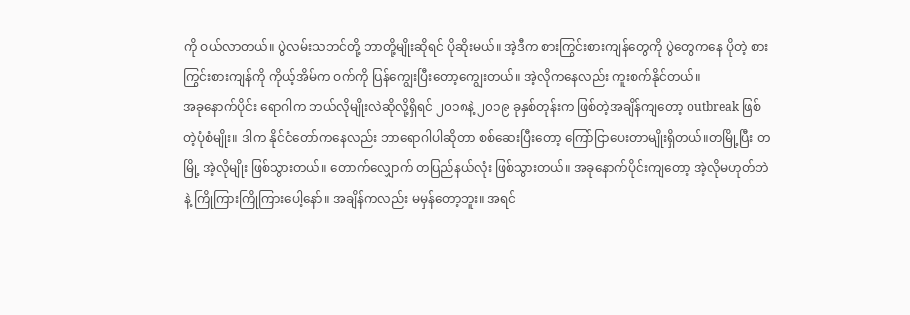ကို ဝယ်လာတယ်။ ပွဲလမ်းသဘင်တို့ ဘာတို့မျိုးဆိုရင် ပိုဆိုးမယ်။ အဲ့ဒီက စားကြွင်းစားကျန်တွေကို ပွဲတွေကနေ ပိုတဲ့ စားကြွင်းစားကျန်ကို ကိုယ့်အိမ်က ဝက်ကို ပြန်ကျွေးပြီးတော့ကျွေးတယ်။ အဲ့လိုကနေလည်း ကူးစက်နိုင်တယ်။
အခုနောက်ပိုင်း ရောဂါက ဘယ်လိုမျိုးလဲဆိုလို့ရှိရင် ၂၀၁၈နဲ့ ၂၀၁၉ ခုနှစ်တုန်းက ဖြစ်တဲ့အချိန်ကျတော့ outbreak ဖြစ်တဲ့ပုံစံမျိုး။ ဒါက နိုင်ငံတော်ကနေလည်း ဘာရောဂါပါဆိုတာ စစ်ဆေးပြီးတော့ ကြော်ငြာပေးတာမျိုးရှိတယ်။တမြို့ပြီး တမြို့ အဲ့လိုမျိုး ဖြစ်သွားတယ်။ တောက်လျှောက် တပြည်နယ်လုံး ဖြစ်သွားတယ်။ အခုနောက်ပိုင်းကျတော့ အဲ့လိုမဟုတ်ဘဲနဲ့ ကြိုကြားကြိုကြားပေါ့နော်။ အချိန်ကလည်း မမှန်တော့ဘူး။ အရင်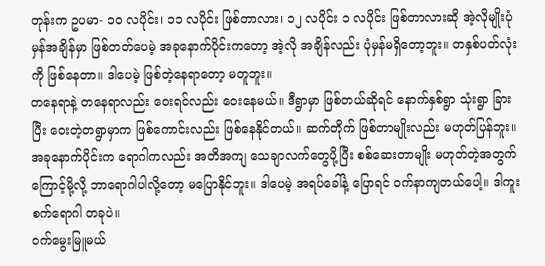တုန်းက ဥပမာ- ၁၀ လပိုင်း၊ ၁၁ လပိုင်း ဖြစ်တာလား၊ ၁၂ လပိုင်း ၁ လပိုင်း ဖြစ်တာလားဆို အဲ့လိုမျိုးပုံမှန်အချိန်မှာ ဖြစ်တတ်ပေမဲ့ အခုနောက်ပိုင်းကတော့ အဲ့လို အချိန်လည်း ပုံမှန်မရှိတော့ဘူး။ တနှစ်ပတ်လုံးကို ဖြစ်နေတာ။ ဒါပေမဲ့ ဖြစ်တဲ့နေရာတော့ မတူဘူး။
တနေရာနဲ့ တနေရာလည်း ဝေးရင်လည်း ဝေးနေမယ်။ ဒီရွာမှာ ဖြစ်တယ်ဆိုရင် နောက်နှစ်ရွာ သုံးရွာ ခြားပြီး ဝေးတဲ့တရွာမှာက ဖြစ်ကောင်းလည်း ဖြစ်နေနိုင်တယ်။ ဆက်တိုက် ဖြစ်တာမျိုးလည်း မဟုတ်ပြန်ဘူး။ အခုနောက်ပိုင်းက ရောဂါကလည်း အတိအကျ သေချာလက်တွေပို့ပြီး စစ်ဆေးတာမျိုး မဟုတ်တဲ့အတွက်ကြောင့်မို့လို့ ဘာရောဂါပါလို့တော့ မပြောနိုင်ဘူး။ ဒါပေမဲ့ အရပ်ခေါ်နဲ့ ပြောရင် ဝက်နာကျတယ်ပေါ့။ ဒါကူးစက်ရောဂါ တခုပဲ။
ဝက်မွေးမြူမယ်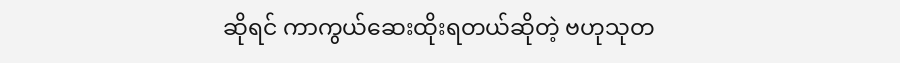ဆိုရင် ကာကွယ်ဆေးထိုးရတယ်ဆိုတဲ့ ဗဟုသုတ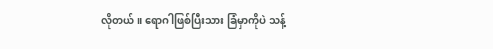လိုတယ်။ ရောဂါဖြစ်ပြီးသား ခြံမှာကိုပဲ သန့်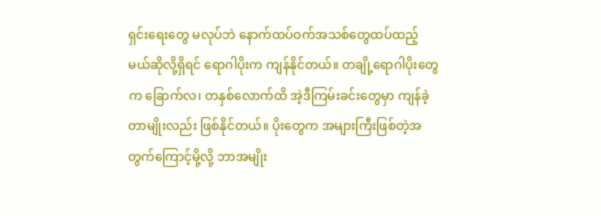ရှင်းရေးတွေ မလုပ်ဘဲ နောက်ထပ်ဝက်အသစ်တွေထပ်ထည့်မယ်ဆိုလို့ရှိရင် ရောဂါပိုးက ကျန်နိုင်တယ်။ တချို့ရောဂါပိုးတွေက ခြောက်လ၊ တနှစ်လောက်ထိ အဲ့ဒီကြမ်းခင်းတွေမှာ ကျန်ခဲ့တာမျိုးလည်း ဖြစ်နိုင်တယ်။ ပိုးတွေက အများကြီးဖြစ်တဲ့အတွက်ကြောင့်မို့လို့ ဘာအမျိုး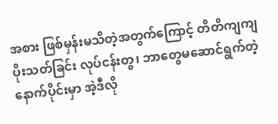အစား ဖြစ်မှန်းမသိတဲ့အတွက်ကြောင့် တိတိကျကျ ပိုးသတ်ခြင်း လုပ်ငန်းတွ၊ ဘာတွေမဆောင်ရွက်တဲ့ နောက်ပိုင်းမှာ အဲ့ဒီလို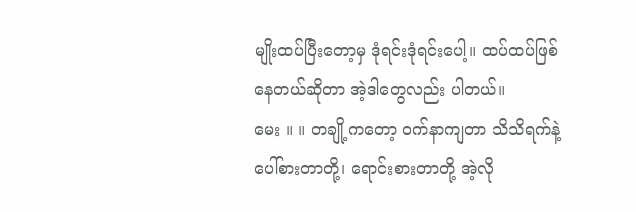မျိုးထပ်ပြီးတော့မှ ဒုံရင်းဒုံရင်းပေါ့။ ထပ်ထပ်ဖြစ်နေတယ်ဆိုတာ အဲ့ဒါတွေလည်း ပါတယ်။
မေး ။ ။ တချို့ကတော့ ဝက်နာကျတာ သိသိရက်နဲ့ ပေါ်စားတာတို့၊ ရောင်းစားတာတို့ အဲ့လို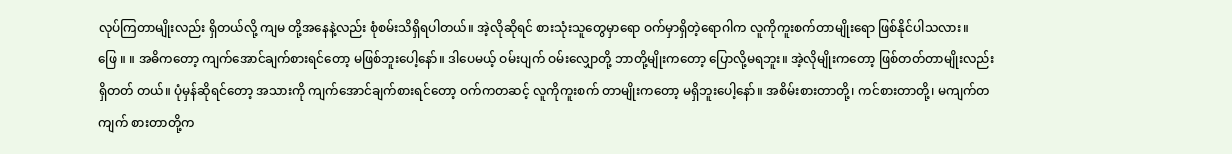လုပ်ကြတာမျိုးလည်း ရှိတယ်လို့ ကျမ တို့အနေနဲ့လည်း စုံစမ်းသိရှိရပါတယ်။ အဲ့လိုဆိုရင် စားသုံးသူတွေမှာရော ဝက်မှာရှိတဲ့ရောဂါက လူကိုကူးစက်တာမျိုးရော ဖြစ်နိုင်ပါသလား။
ဖြေ ။ ။ အဓိကတော့ ကျက်အောင်ချက်စားရင်တော့ မဖြစ်ဘူးပေါ့နော်။ ဒါပေမယ့် ဝမ်းပျက် ဝမ်းလျှောတို့ ဘာတို့မျိုးကတော့ ပြောလို့မရဘူး။ အဲ့လိုမျိုးကတော့ ဖြစ်တတ်တာမျိုးလည်း ရှိတတ် တယ်။ ပုံမှန်ဆိုရင်တော့ အသားကို ကျက်အောင်ချက်စားရင်တော့ ဝက်ကတဆင့် လူကိုကူးစက် တာမျိုးကတော့ မရှိဘူးပေါ့နော်။ အစိမ်းစားတာတို့၊ ကင်စားတာတို့၊ မကျက်တကျက် စားတာတို့က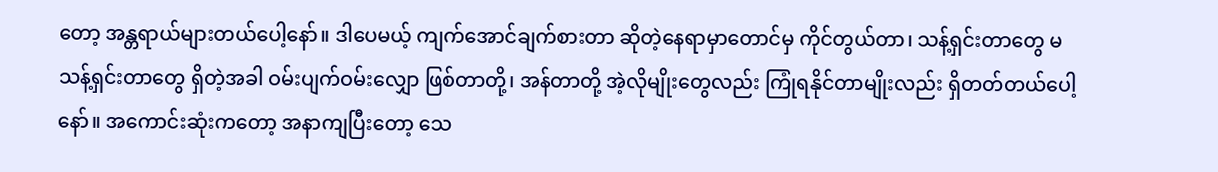တော့ အန္တရာယ်များတယ်ပေါ့နော်။ ဒါပေမယ့် ကျက်အောင်ချက်စားတာ ဆိုတဲ့နေရာမှာတောင်မှ ကိုင်တွယ်တာ၊ သန့်ရှင်းတာတွေ မသန့်ရှင်းတာတွေ ရှိတဲ့အခါ ဝမ်းပျက်ဝမ်းလျှော ဖြစ်တာတို့၊ အန်တာတို့ အဲ့လိုမျိုးတွေလည်း ကြုံရနိုင်တာမျိုးလည်း ရှိတတ်တယ်ပေါ့နော်။ အကောင်းဆုံးကတော့ အနာကျပြီးတော့ သေ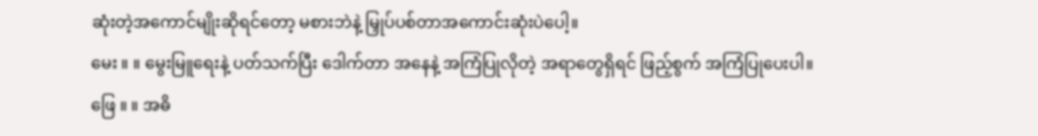ဆုံးတဲ့အကောင်မျိုးဆိုရင်တော့ မစားဘဲနဲ့ မြှုပ်ပစ်တာအကောင်းဆုံးပဲပေါ့။
မေး ။ ။ မွေးမြူရေးနဲ့ ပတ်သက်ပြီး ဒေါက်တာ အနေနဲ့ အကြံပြုလိုတဲ့ အရာတွေရှိရင် ဖြည့်စွက် အကြံပြုပေးပါ။
ဖြေ ။ ။ အဓိ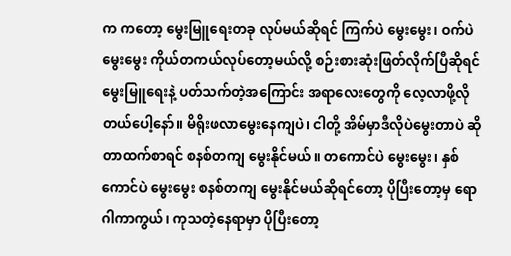က ကတော့ မွေးမြူရေးတခု လုပ်မယ်ဆိုရင် ကြက်ပဲ မွေးမွေး၊ ဝက်ပဲ မွေးမွေး ကိုယ်တကယ်လုပ်တော့မယ်လို့ စဉ်းစားဆုံးဖြတ်လိုက်ပြီဆိုရင် မွေးမြူရေးနဲ့ ပတ်သက်တဲ့အကြောင်း အရာလေးတွေကို လေ့လာဖို့လိုတယ်ပေါ့နော်။ မိရိုးဖလာမွေးနေကျပဲ၊ ငါတို့ အိမ်မှာဒီလိုပဲမွေးတာပဲ ဆိုတာထက်စာရင် စနစ်တကျ မွေးနိုင်မယ်။ တကောင်ပဲ မွေးမွေး၊ နှစ်ကောင်ပဲ မွေးမွေး စနစ်တကျ မွေးနိုင်မယ်ဆိုရင်တော့ ပိုပြီးတော့မှ ရောဂါကာကွယ်၊ ကုသတဲ့နေရာမှာ ပိုပြီးတော့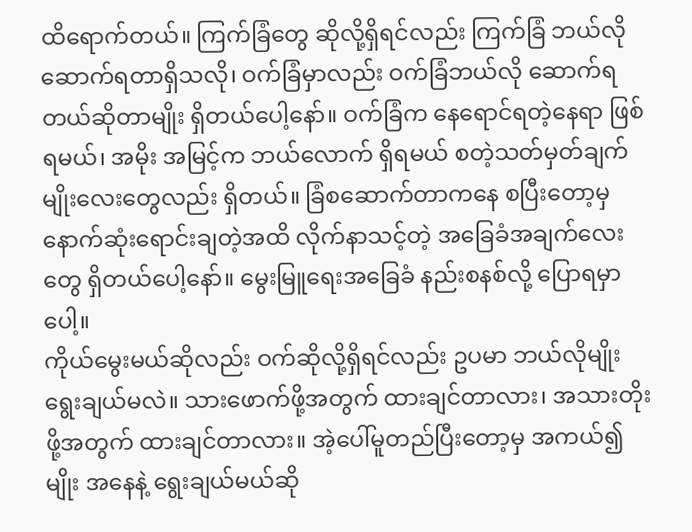ထိရောက်တယ်။ ကြက်ခြံတွေ ဆိုလို့ရှိရင်လည်း ကြက်ခြံ ဘယ်လိုဆောက်ရတာရှိသလို၊ ဝက်ခြံမှာလည်း ဝက်ခြံဘယ်လို ဆောက်ရတယ်ဆိုတာမျိုး ရှိတယ်ပေါ့နော်။ ဝက်ခြံက နေရောင်ရတဲ့နေရာ ဖြစ်ရမယ်၊ အမိုး အမြင့်က ဘယ်လောက် ရှိရမယ် စတဲ့သတ်မှတ်ချက်မျိုးလေးတွေလည်း ရှိတယ်။ ခြံစဆောက်တာကနေ စပြီးတော့မှ နောက်ဆုံးရောင်းချတဲ့အထိ လိုက်နာသင့်တဲ့ အခြေခံအချက်လေးတွေ ရှိတယ်ပေါ့နော်။ မွေးမြူရေးအခြေခံ နည်းစနစ်လို့ ပြောရမှာပေါ့။
ကိုယ်မွေးမယ်ဆိုလည်း ဝက်ဆိုလို့ရှိရင်လည်း ဥပမာ ဘယ်လိုမျိုး ရွေးချယ်မလဲ။ သားဖောက်ဖို့အတွက် ထားချင်တာလား၊ အသားတိုးဖို့အတွက် ထားချင်တာလား။ အဲ့ပေါ်မူတည်ပြီးတော့မှ အကယ်၍ မျိုး အနေနဲ့ ရွေးချယ်မယ်ဆို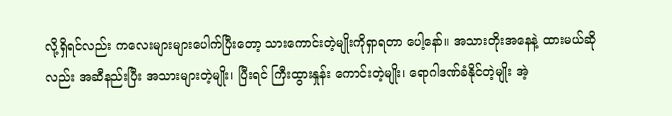လို့ရှိရင်လည်း ကလေးများများပေါက်ပြီးတော့ သားကောင်းတဲ့မျိုးကိုရှာရတာ ပေါ့နော်။ အသားတိုးအနေနဲ့ ထားမယ်ဆိုလည်း အဆီနည်းပြီး အသားများတဲ့မျိုး၊ ပြီးရင် ကြီးထွားနှုန်း ကောင်းတဲ့မျိုး၊ ရောဂါဒဏ်ခံနိုင်တဲ့မျိုး အဲ့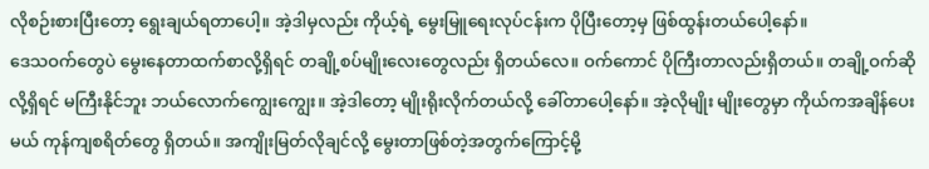လိုစဉ်းစားပြီးတော့ ရွေးချယ်ရတာပေါ့။ အဲ့ဒါမှလည်း ကိုယ့်ရဲ့ မွေးမြူရေးလုပ်ငန်းက ပိုပြီးတော့မှ ဖြစ်ထွန်းတယ်ပေါ့နော်။
ဒေသဝက်တွေပဲ မွေးနေတာထက်စာလို့ရှိရင် တချို့စပ်မျိုးလေးတွေလည်း ရှိတယ်လေ။ ဝက်ကောင် ပိုကြီးတာလည်းရှိတယ်။ တချို့ဝက်ဆိုလို့ရှိရင် မကြီးနိုင်ဘူး ဘယ်လောက်ကျွေးကျွေး။ အဲ့ဒါတော့ မျိုးရိုးလိုက်တယ်လို့ ခေါ်တာပေါ့နော်။ အဲ့လိုမျိုး မျိုးတွေမှာ ကိုယ်ကအချိန်ပေးမယ် ကုန်ကျစရိတ်တွေ ရှိတယ်။ အကျိုးမြတ်လိုချင်လို့ မွေးတာဖြစ်တဲ့အတွက်ကြောင့်မို့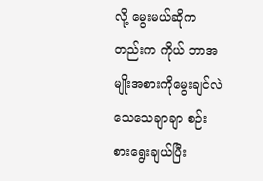လို့ မွေးမယ်ဆိုကတည်းက ကိုယ် ဘာအမျိုးအစားကိုမွေးချင်လဲ သေသေချာချာ စဉ်းစားရွေးချယ်ပြီး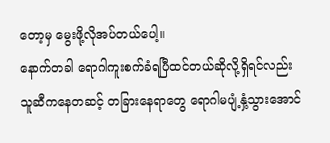တော့မှ မွေးဖို့လိုအပ်တယ်ပေါ့။
နောက်တခါ ရောဂါကူးစက်ခံရပြီထင်တယ်ဆိုလို့ရှိရင်လည်း သူဆီကနေတဆင့် တခြားနေရာတွေ ရောဂါမပျံ့နှံ့သွားအောင်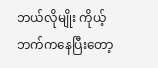ဘယ်လိုမျိုး ကိုယ့်ဘက်ကနေပြီးတော့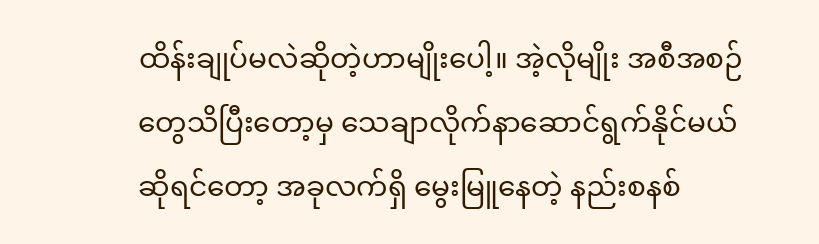ထိန်းချုပ်မလဲဆိုတဲ့ဟာမျိုးပေါ့။ အဲ့လိုမျိုး အစီအစဉ်တွေသိပြီးတော့မှ သေချာလိုက်နာဆောင်ရွက်နိုင်မယ်ဆိုရင်တော့ အခုလက်ရှိ မွေးမြူနေတဲ့ နည်းစနစ်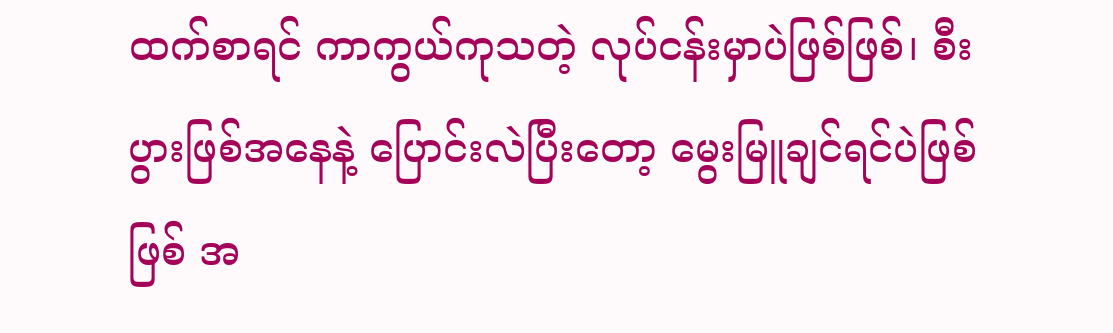ထက်စာရင် ကာကွယ်ကုသတဲ့ လုပ်ငန်းမှာပဲဖြစ်ဖြစ်၊ စီးပွားဖြစ်အနေနဲ့ ပြောင်းလဲပြီးတော့ မွေးမြူချင်ရင်ပဲဖြစ်ဖြစ် အ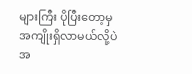များကြီး ပိုပြီးတော့မှ အကျိုးရှိလာမယ်လို့ပဲ အ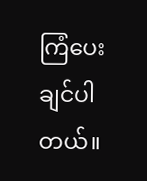ကြံပေးချင်ပါတယ်။